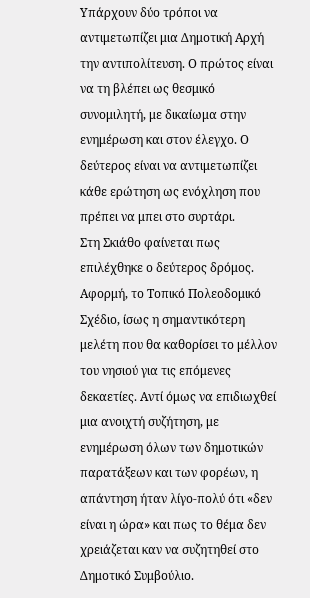Υπάρχουν δύο τρόποι να αντιμετωπίζει μια Δημοτική Αρχή την αντιπολίτευση. Ο πρώτος είναι να τη βλέπει ως θεσμικό συνομιλητή, με δικαίωμα στην ενημέρωση και στον έλεγχο. Ο δεύτερος είναι να αντιμετωπίζει κάθε ερώτηση ως ενόχληση που πρέπει να μπει στο συρτάρι.
Στη Σκιάθο φαίνεται πως επιλέχθηκε ο δεύτερος δρόμος.
Αφορμή, το Τοπικό Πολεοδομικό Σχέδιο, ίσως η σημαντικότερη μελέτη που θα καθορίσει το μέλλον του νησιού για τις επόμενες δεκαετίες. Αντί όμως να επιδιωχθεί μια ανοιχτή συζήτηση, με ενημέρωση όλων των δημοτικών παρατάξεων και των φορέων, η απάντηση ήταν λίγο-πολύ ότι «δεν είναι η ώρα» και πως το θέμα δεν χρειάζεται καν να συζητηθεί στο Δημοτικό Συμβούλιο.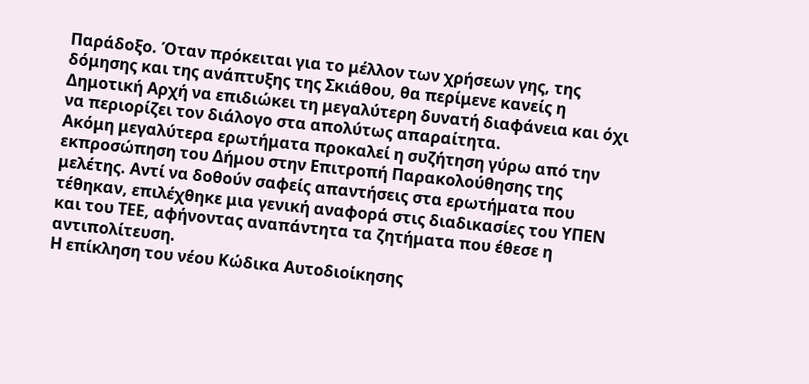Παράδοξο. Όταν πρόκειται για το μέλλον των χρήσεων γης, της δόμησης και της ανάπτυξης της Σκιάθου, θα περίμενε κανείς η Δημοτική Αρχή να επιδιώκει τη μεγαλύτερη δυνατή διαφάνεια και όχι να περιορίζει τον διάλογο στα απολύτως απαραίτητα.
Ακόμη μεγαλύτερα ερωτήματα προκαλεί η συζήτηση γύρω από την εκπροσώπηση του Δήμου στην Επιτροπή Παρακολούθησης της μελέτης. Αντί να δοθούν σαφείς απαντήσεις στα ερωτήματα που τέθηκαν, επιλέχθηκε μια γενική αναφορά στις διαδικασίες του ΥΠΕΝ και του ΤΕΕ, αφήνοντας αναπάντητα τα ζητήματα που έθεσε η αντιπολίτευση.
Η επίκληση του νέου Κώδικα Αυτοδιοίκησης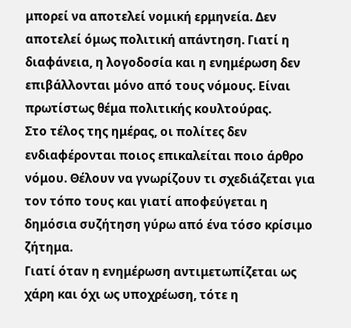μπορεί να αποτελεί νομική ερμηνεία. Δεν αποτελεί όμως πολιτική απάντηση. Γιατί η διαφάνεια, η λογοδοσία και η ενημέρωση δεν επιβάλλονται μόνο από τους νόμους. Είναι πρωτίστως θέμα πολιτικής κουλτούρας.
Στο τέλος της ημέρας, οι πολίτες δεν ενδιαφέρονται ποιος επικαλείται ποιο άρθρο νόμου. Θέλουν να γνωρίζουν τι σχεδιάζεται για τον τόπο τους και γιατί αποφεύγεται η δημόσια συζήτηση γύρω από ένα τόσο κρίσιμο ζήτημα.
Γιατί όταν η ενημέρωση αντιμετωπίζεται ως χάρη και όχι ως υποχρέωση, τότε η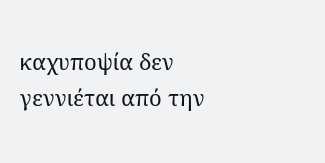καχυποψία δεν γεννιέται από την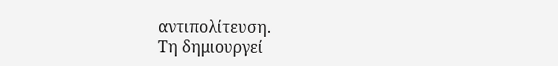αντιπολίτευση.
Τη δημιουργεί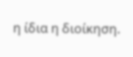η ίδια η διοίκηση.